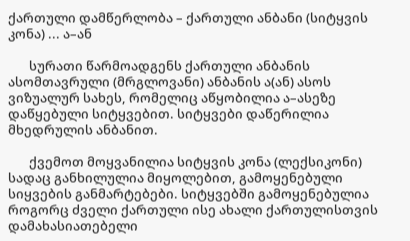ქართული დამწერლობა – ქართული ანბანი (სიტყვის კონა) ... ა–ან

       სურათი წარმოადგენს ქართული ანბანის ასომთავრული (მრგლოვანი) ანბანის ა(ან) ასოს ვიზუალურ სახეს, რომელიც აწყობილია ა–ასეზე დაწყებული სიტყვებით. სიტყვები დაწერილია მხედრულის ანბანით.

       ქვემოთ მოყვანილია სიტყვის კონა (ლექსიკონი) სადაც განხილულია მიყოლებით, გამოყენებული სიყვების განმარტებები. სიტყვებში გამოყენებულია როგორც ძველი ქართული ისე ახალი ქართულისთვის დამახასიათებელი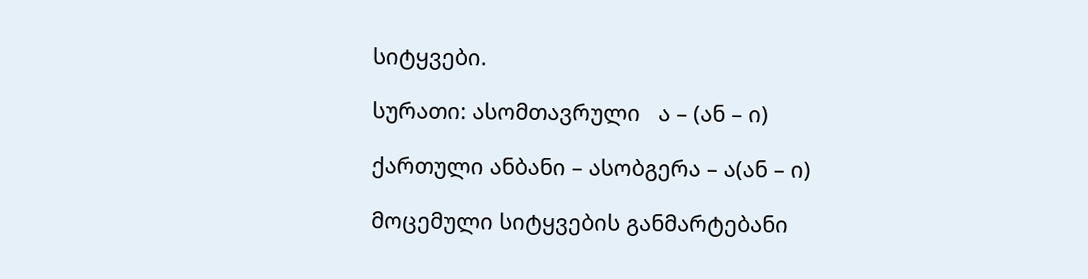სიტყვები.

სურათი: ასომთავრული   ა – (ან – ი)

ქართული ანბანი – ასობგერა – ა(ან – ი)

მოცემული სიტყვების განმარტებანი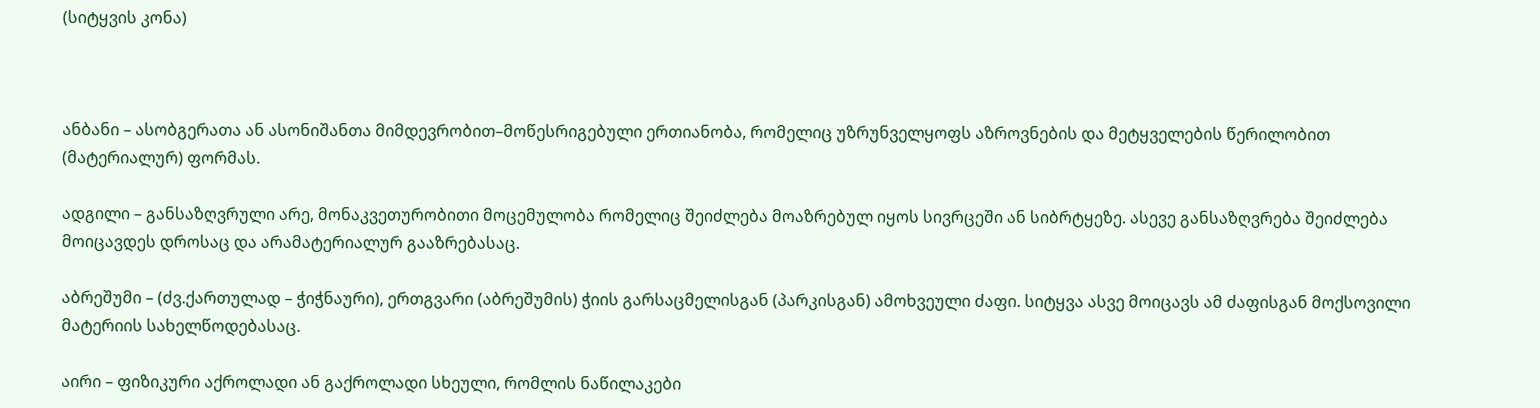(სიტყვის კონა)



ანბანი – ასობგერათა ან ასონიშანთა მიმდევრობით–მოწესრიგებული ერთიანობა, რომელიც უზრუნველყოფს აზროვნების და მეტყველების წერილობით (მატერიალურ) ფორმას.

ადგილი – განსაზღვრული არე, მონაკვეთურობითი მოცემულობა რომელიც შეიძლება მოაზრებულ იყოს სივრცეში ან სიბრტყეზე. ასევე განსაზღვრება შეიძლება მოიცავდეს დროსაც და არამატერიალურ გააზრებასაც.

აბრეშუმი – (ძვ.ქართულად – ჭიჭნაური), ერთგვარი (აბრეშუმის) ჭიის გარსაცმელისგან (პარკისგან) ამოხვეული ძაფი. სიტყვა ასვე მოიცავს ამ ძაფისგან მოქსოვილი მატერიის სახელწოდებასაც.

აირი – ფიზიკური აქროლადი ან გაქროლადი სხეული, რომლის ნაწილაკები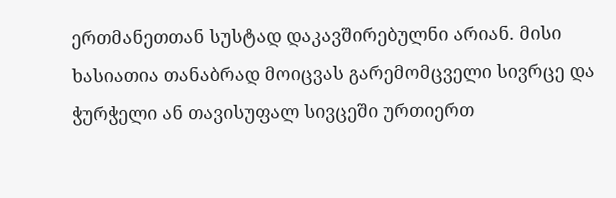ერთმანეთთან სუსტად დაკავშირებულნი არიან. მისი ხასიათია თანაბრად მოიცვას გარემომცველი სივრცე და ჭურჭელი ან თავისუფალ სივცეში ურთიერთ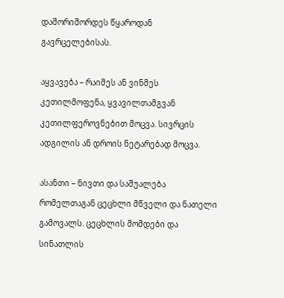დაშორიშორდეს წყაროდან გავრცელებისას.

აყვავება – რაიმეს ან ვინმეს კეთილმოფენა, ყვავილთამგვან კეთილფეროვნებით მოცვა. სივრცის ადგილის ან დროის ნეტარებად მოცვა.

ასანთი – ნივთი და საშუალება რომელთაგან ცეცხლი მწველი და ნათელი გამოვალს. ცეცხლის მომდები და სინათლის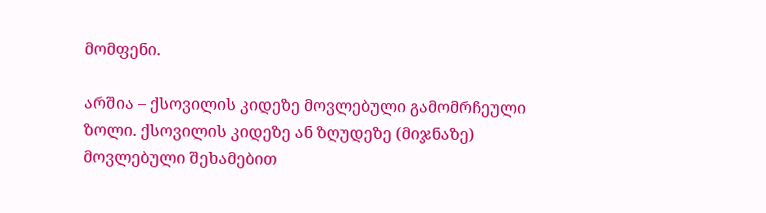მომფენი.

არშია – ქსოვილის კიდეზე მოვლებული გამომრჩეული ზოლი. ქსოვილის კიდეზე ან ზღუდეზე (მიჯნაზე) მოვლებული შეხამებით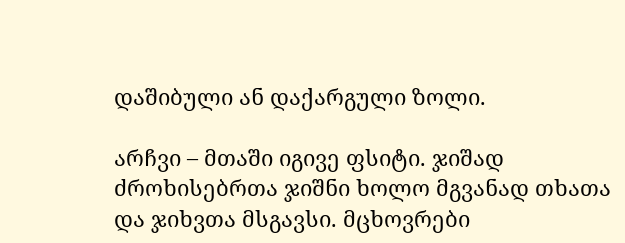დაშიბული ან დაქარგული ზოლი.

არჩვი – მთაში იგივე ფსიტი. ჯიშად ძროხისებრთა ჯიშნი ხოლო მგვანად თხათა და ჯიხვთა მსგავსი. მცხოვრები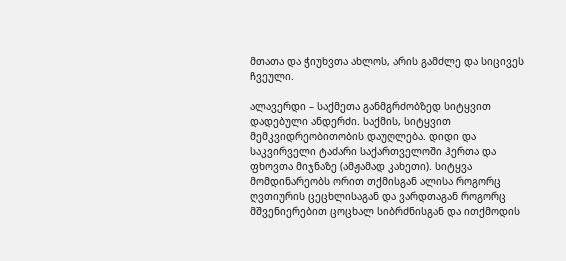მთათა და ჭიუხვთა ახლოს, არის გამძლე და სიცივეს ჩვეული.

ალავერდი – საქმეთა განმგრძობზედ სიტყვით დადებული ანდერძი. საქმის, სიტყვით მემკვიდრეობითობის დაუღლება. დიდი და საკვირველი ტაძარი საქართველოში ჰერთა და ფხოვთა მიჯნაზე (ამჟამად კახეთი). სიტყვა მომდინარეობს ორით თქმისგან ალისა როგორც ღვთიურის ცეცხლისაგან და ვარდთაგან როგორც მშვენიერებით ცოცხალ სიბრძნისგან და ითქმოდის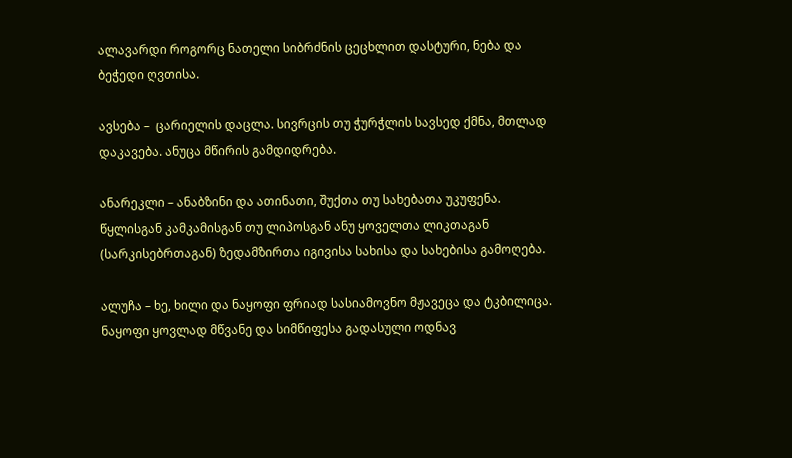ალავარდი როგორც ნათელი სიბრძნის ცეცხლით დასტური, ნება და ბეჭედი ღვთისა.

ავსება –  ცარიელის დაცლა. სივრცის თუ ჭურჭლის სავსედ ქმნა, მთლად დაკავება. ანუცა მწირის გამდიდრება.

ანარეკლი – ანაბზინი და ათინათი, შუქთა თუ სახებათა უკუფენა. წყლისგან კამკამისგან თუ ლიპოსგან ანუ ყოველთა ლიკთაგან (სარკისებრთაგან) ზედამზირთა იგივისა სახისა და სახებისა გამოღება.

ალუჩა – ხე, ხილი და ნაყოფი ფრიად სასიამოვნო მჟავეცა და ტკბილიცა. ნაყოფი ყოვლად მწვანე და სიმწიფესა გადასული ოდნავ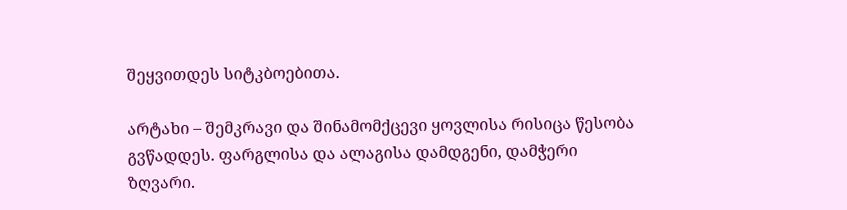შეყვითდეს სიტკბოებითა.

არტახი – შემკრავი და შინამომქცევი ყოვლისა რისიცა წესობა გვწადდეს. ფარგლისა და ალაგისა დამდგენი, დამჭერი ზღვარი.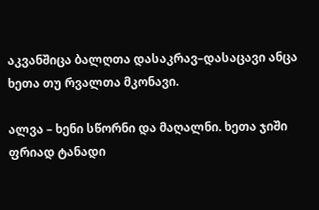აკვანშიცა ბალღთა დასაკრავ–დასაცავი ანცა ხეთა თუ რვალთა მკონავი.

ალვა – ხენი სწორნი და მაღალნი. ხეთა ჯიში ფრიად ტანადი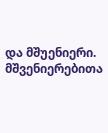და მშუენიერი. მშვენიერებითა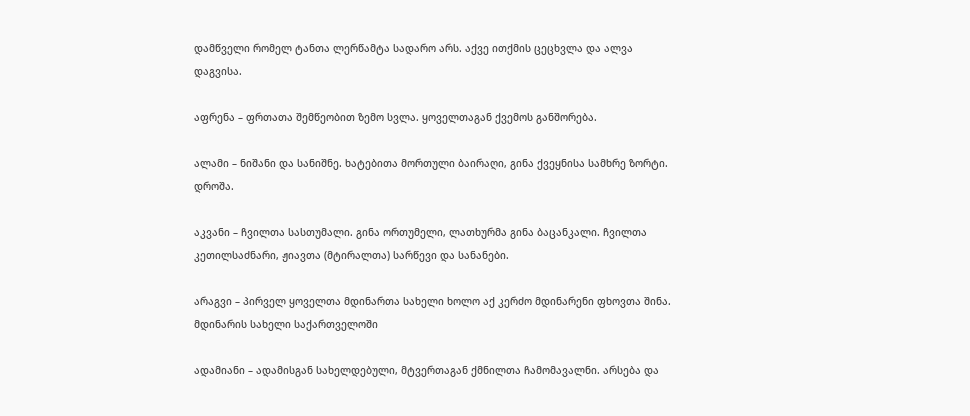დამწველი რომელ ტანთა ლერწამტა სადარო არს. აქვე ითქმის ცეცხვლა და ალვა დაგვისა.

აფრენა – ფრთათა შემწეობით ზემო სვლა. ყოველთაგან ქვემოს განშორება.

ალამი – ნიშანი და სანიშნე. ხატებითა მორთული ბაირაღი, გინა ქვეყნისა სამხრე ზორტი. დროშა.

აკვანი – ჩვილთა სასთუმალი. გინა ორთუმელი, ლათხურმა გინა ბაცანკალი. ჩვილთა კეთილსაძნარი, ჟიავთა (მტირალთა) სარწევი და სანანები.

არაგვი – პირველ ყოველთა მდინართა სახელი ხოლო აქ კერძო მდინარენი ფხოვთა შინა. მდინარის სახელი საქართველოში

ადამიანი – ადამისგან სახელდებული, მტვერთაგან ქმნილთა ჩამომავალნი. არსება და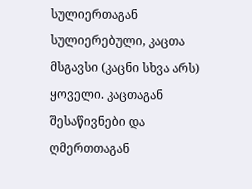სულიერთაგან სულიერებული, კაცთა მსგავსი (კაცნი სხვა არს) ყოველი. კაცთაგან შესაწივნები და ღმერთთაგან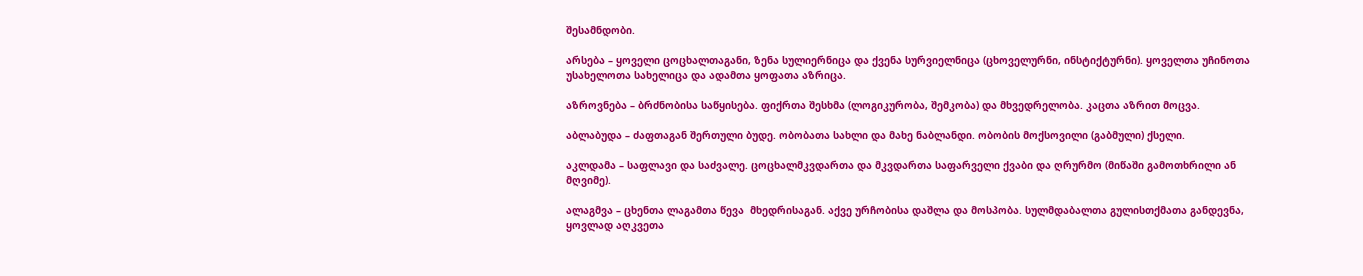შესამნდობი.

არსება – ყოველი ცოცხალთაგანი, ზენა სულიერნიცა და ქვენა სურვიელნიცა (ცხოველურნი, ინსტიქტურნი). ყოველთა უჩინოთა უსახელოთა სახელიცა და ადამთა ყოფათა აზრიცა.

აზროვნება – ბრძნობისა საწყისება. ფიქრთა შესხმა (ლოგიკურობა, შემკობა) და მხვედრელობა. კაცთა აზრით მოცვა.

აბლაბუდა – ძაფთაგან შერთული ბუდე. ობობათა სახლი და მახე ნაბლანდი. ობობის მოქსოვილი (გაბმული) ქსელი.

აკლდამა – საფლავი და საძვალე. ცოცხალმკვდართა და მკვდართა საფარველი ქვაბი და ღრურმო (მიწაში გამოთხრილი ან მღვიმე).

ალაგმვა – ცხენთა ლაგამთა წევა  მხედრისაგან. აქვე ურჩობისა დაშლა და მოსპობა. სულმდაბალთა გულისთქმათა განდევნა, ყოვლად აღკვეთა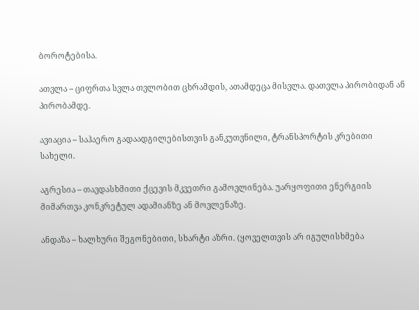ბოროტებისა.

ათვლა – ციფრთა სვლა თვლობით ცხრამდის, ათამდეცა მისვლა. დათვლა პირობიდან ან პირობამდე.

ავიაცია – საჰაერო გადაადგილებისთვის განკუთვნილი, ტრანსპორტის კრებითი სახელი.

აგრესია – თავდასხმითი ქცევის მკვეთრი გამოვლინება. უარყოფითი ენერგიის მიმართვა კონკრეტულ ადამიანზე ან მოვლენაზე.

ანდაზა – ხალხური შეგონებითი, სხარტი აზრი. (ყოველთვის არ იგულისხმება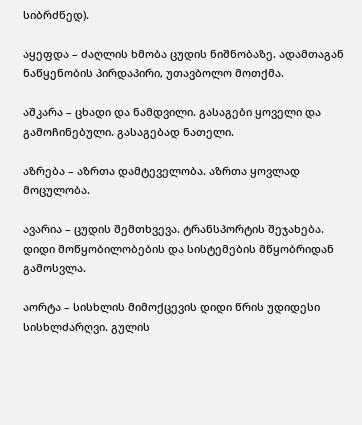სიბრძნედ).

აყეფდა – ძაღლის ხმობა ცუდის ნიშნობაზე. ადამთაგან ნაწყენობის პირდაპირი, უთავბოლო მოთქმა.

აშკარა – ცხადი და ნამდვილი. გასაგები ყოველი და გამოჩინებული. გასაგებად ნათელი.

აზრება – აზრთა დამტეველობა. აზრთა ყოვლად მოცულობა.

ავარია – ცუდის შემთხვევა. ტრანსპორტის შეჯახება. დიდი მოწყობილობების და სისტემების მწყობრიდან გამოსვლა.

აორტა – სისხლის მიმოქცევის დიდი წრის უდიდესი სისხლძარღვი. გულის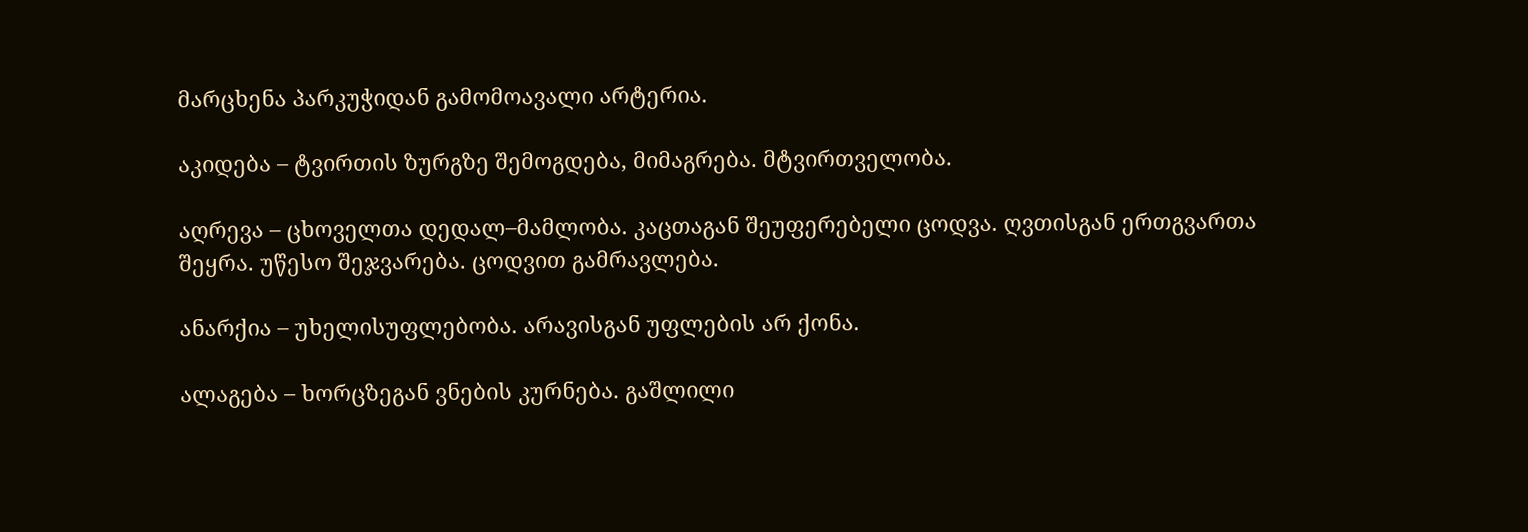მარცხენა პარკუჭიდან გამომოავალი არტერია.

აკიდება – ტვირთის ზურგზე შემოგდება, მიმაგრება. მტვირთველობა.

აღრევა – ცხოველთა დედალ–მამლობა. კაცთაგან შეუფერებელი ცოდვა. ღვთისგან ერთგვართა შეყრა. უწესო შეჯვარება. ცოდვით გამრავლება.

ანარქია – უხელისუფლებობა. არავისგან უფლების არ ქონა.

ალაგება – ხორცზეგან ვნების კურნება. გაშლილი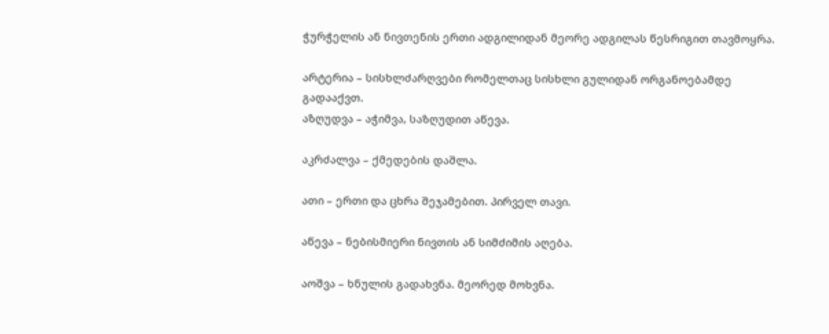ჭურჭელის ან ნივთენის ერთი ადგილიდან მეორე ადგილას წესრიგით თავმოყრა.

არტერია – სისხლძარღვები რომელთაც სისხლი გულიდან ორგანოებამდე გადააქვთ.
აზღუდვა – აჭიმვა, საზღუდით აწევა.

აკრძალვა – ქმედების დაშლა.

ათი – ერთი და ცხრა შეჯამებით. პირველ თავი.

აწევა – ნებისმიერი ნივთის ან სიმძიმის აღება.

აოშვა – ხნულის გადახვნა. მეორედ მოხვნა.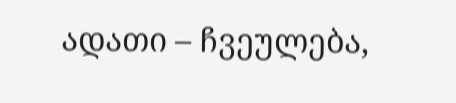ადათი – ჩვეულება,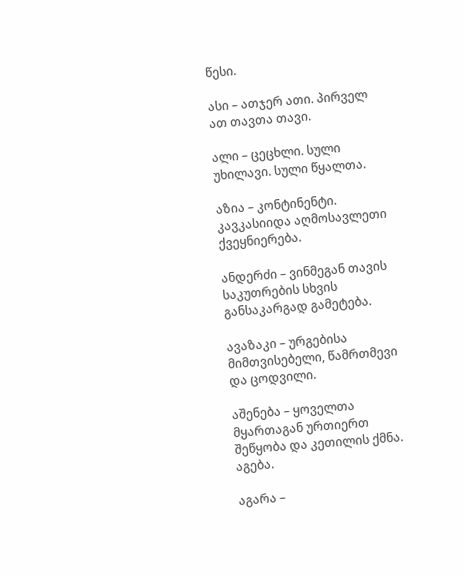წესი.

ასი – ათჯერ ათი. პირველ ათ თავთა თავი.

ალი – ცეცხლი. სული უხილავი. სული წყალთა.

აზია – კონტინენტი. კავკასიიდა აღმოსავლეთი ქვეყნიერება.

ანდერძი – ვინმეგან თავის საკუთრების სხვის განსაკარგად გამეტება.

ავაზაკი – ურგებისა მიმთვისებელი, წამრთმევი და ცოდვილი.

აშენება – ყოველთა მყართაგან ურთიერთ შეწყობა და კეთილის ქმნა. აგება.

აგარა –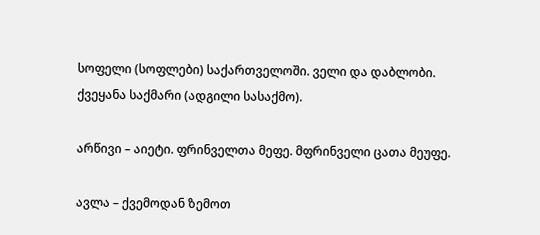სოფელი (სოფლები) საქართველოში. ველი და დაბლობი. ქვეყანა საქმარი (ადგილი სასაქმო).

არწივი – აიეტი. ფრინველთა მეფე. მფრინველი ცათა მეუფე.

ავლა – ქვემოდან ზემოთ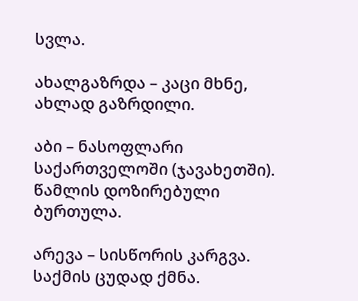სვლა.

ახალგაზრდა – კაცი მხნე, ახლად გაზრდილი.

აბი – ნასოფლარი საქართველოში (ჯავახეთში). წამლის დოზირებული ბურთულა.

არევა – სისწორის კარგვა. საქმის ცუდად ქმნა.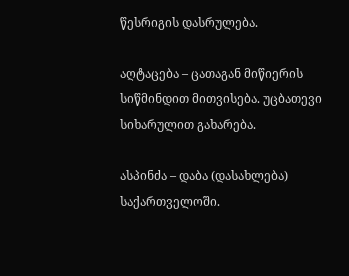წესრიგის დასრულება.

აღტაცება – ცათაგან მიწიერის სიწმინდით მითვისება. უცბათევი სიხარულით გახარება.

ასპინძა – დაბა (დასახლება) საქართველოში.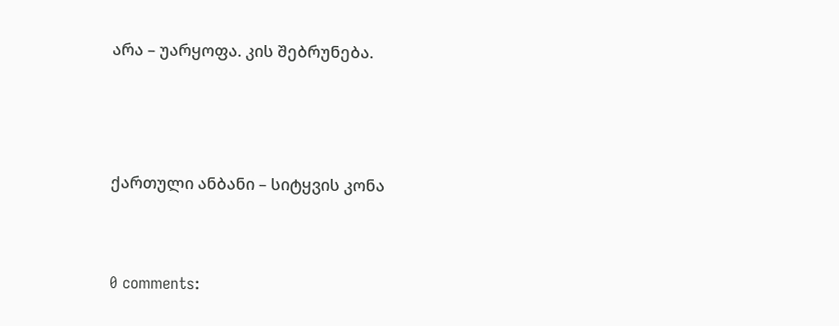არა – უარყოფა. კის შებრუნება.



ქართული ანბანი – სიტყვის კონა


0 comments: